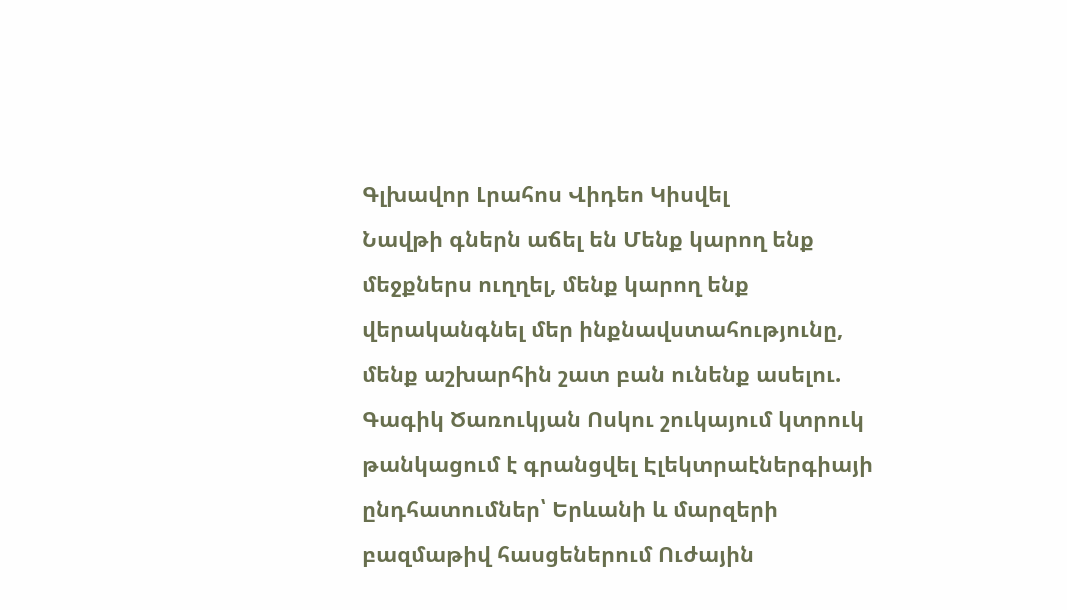Գլխավոր Լրահոս Վիդեո Կիսվել
Նավթի գներն աճել են Մենք կարող ենք մեջքներս ուղղել, մենք կարող ենք վերականգնել մեր ինքնավստահությունը, մենք աշխարհին շատ բան ունենք ասելու. Գագիկ Ծառուկյան Ոսկու շուկայում կտրուկ թանկացում է գրանցվել Էլեկտրաէներգիայի ընդհատումներ՝ Երևանի և մարզերի բազմաթիվ հասցեներում Ուժային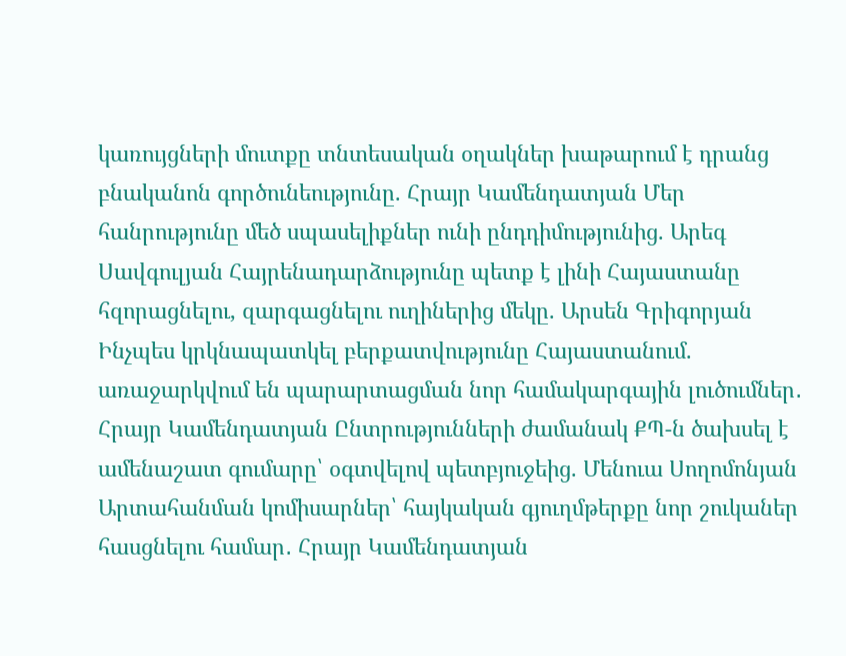կառույցների մուտքը տնտեսական օղակներ խաթարում է դրանց բնականոն գործունեությունը. Հրայր Կամենդատյան Մեր հանրությունը մեծ սպասելիքներ ունի ընդդիմությունից. Արեգ Սավգուլյան Հայրենադարձությունը պետք է լինի Հայաստանը հզորացնելու, զարգացնելու ուղիներից մեկը. Արսեն Գրիգորյան Ինչպես կրկնապատկել բերքատվությունը Հայաստանում. առաջարկվում են պարարտացման նոր համակարգային լուծումներ․ Հրայր Կամենդատյան Ընտրությունների ժամանակ ՔՊ-ն ծախսել է ամենաշատ գումարը՝ օգտվելով պետբյուջեից. Մենուա Սողոմոնյան Արտահանման կոմիսարներ՝ հայկական գյուղմթերքը նոր շուկաներ հասցնելու համար․ Հրայր Կամենդատյան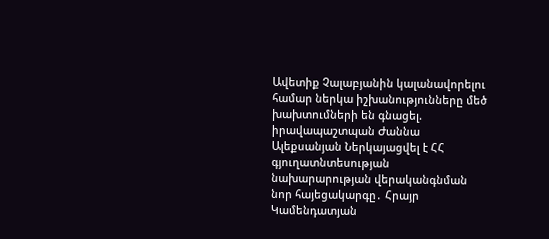Ավետիք Չալաբյանին կալանավորելու համար ներկա իշխանությունները մեծ խախտումների են գնացել. իրավապաշտպան Ժաննա Ալեքսանյան Ներկայացվել է ՀՀ գյուղատնտեսության նախարարության վերականգնման նոր հայեցակարգը․ Հրայր Կամենդատյան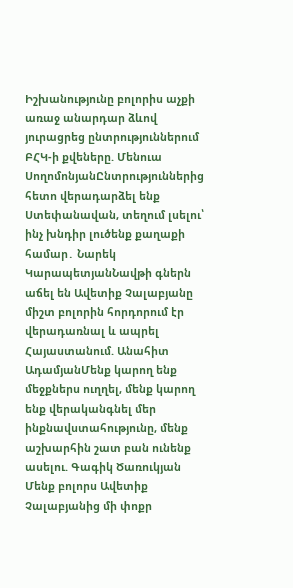Իշխանությունը բոլորիս աչքի առաջ անարդար ձևով յուրացրեց ընտրություններում ԲՀԿ-ի քվեները. Մենուա ՍողոմոնյանԸնտրություններից հետո վերադարձել ենք Ստեփանավան, տեղում լսելու՝ ինչ խնդիր լուծենք քաղաքի համար․ Նարեկ ԿարապետյանՆավթի գներն աճել են Ավետիք Չալաբյանը միշտ բոլորին հորդորում էր վերադառնալ և ապրել Հայաստանում. Անահիտ ԱդամյանՄենք կարող ենք մեջքներս ուղղել, մենք կարող ենք վերականգնել մեր ինքնավստահությունը, մենք աշխարհին շատ բան ունենք ասելու. Գագիկ Ծառուկյան Մենք բոլորս Ավետիք Չալաբյանից մի փոքր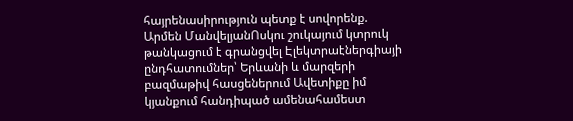հայրենասիրություն պետք է սովորենք. Արմեն ՄանվելյանՈսկու շուկայում կտրուկ թանկացում է գրանցվել Էլեկտրաէներգիայի ընդհատումներ՝ Երևանի և մարզերի բազմաթիվ հասցեներում Ավետիքը իմ կյանքում հանդիպած ամենահամեստ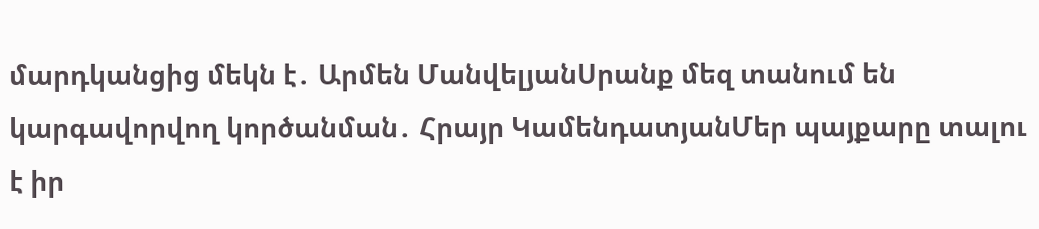մարդկանցից մեկն է․ Արմեն ՄանվելյանՍրանք մեզ տանում են կարգավորվող կործանման․ Հրայր ԿամենդատյանՄեր պայքարը տալու է իր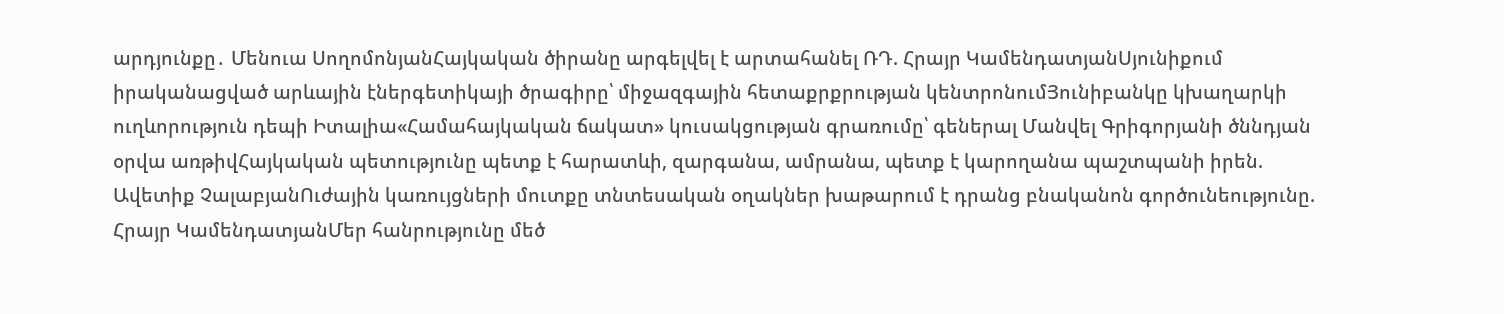արդյունքը․ Մենուա ՍողոմոնյանՀայկական ծիրանը արգելվել է արտահանել ՌԴ. Հրայր ԿամենդատյանՍյունիքում իրականացված արևային էներգետիկայի ծրագիրը՝ միջազգային հետաքրքրության կենտրոնումՅունիբանկը կխաղարկի ուղևորություն դեպի Իտալիա«Համահայկական ճակատ» կուսակցության գրառումը՝ գեներալ Մանվել Գրիգորյանի ծննդյան օրվա առթիվՀայկական պետությունը պետք է հարատևի, զարգանա, ամրանա, պետք է կարողանա պաշտպանի իրեն. Ավետիք ՉալաբյանՈւժային կառույցների մուտքը տնտեսական օղակներ խաթարում է դրանց բնականոն գործունեությունը. Հրայր ԿամենդատյանՄեր հանրությունը մեծ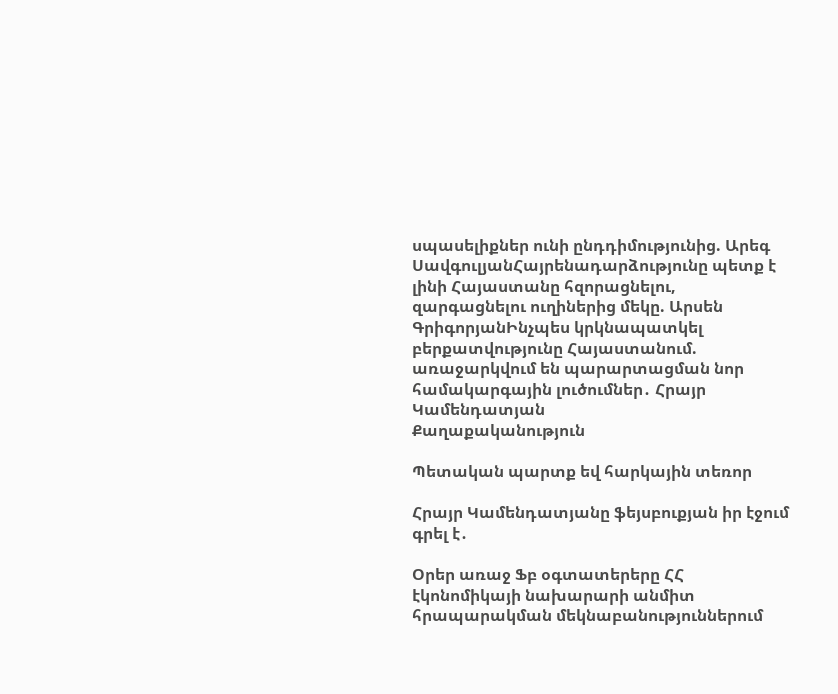սպասելիքներ ունի ընդդիմությունից. Արեգ ՍավգուլյանՀայրենադարձությունը պետք է լինի Հայաստանը հզորացնելու, զարգացնելու ուղիներից մեկը. Արսեն ԳրիգորյանԻնչպես կրկնապատկել բերքատվությունը Հայաստանում. առաջարկվում են պարարտացման նոր համակարգային լուծումներ․ Հրայր Կամենդատյան
Քաղաքականություն

Պետական պարտք եվ հարկային տեռոր

Հրայր Կամենդատյանը ֆեյսբուքյան իր էջում գրել է․

Օրեր առաջ Ֆբ օգտատերերը ՀՀ էկոնոմիկայի նախարարի անմիտ հրապարակման մեկնաբանություններում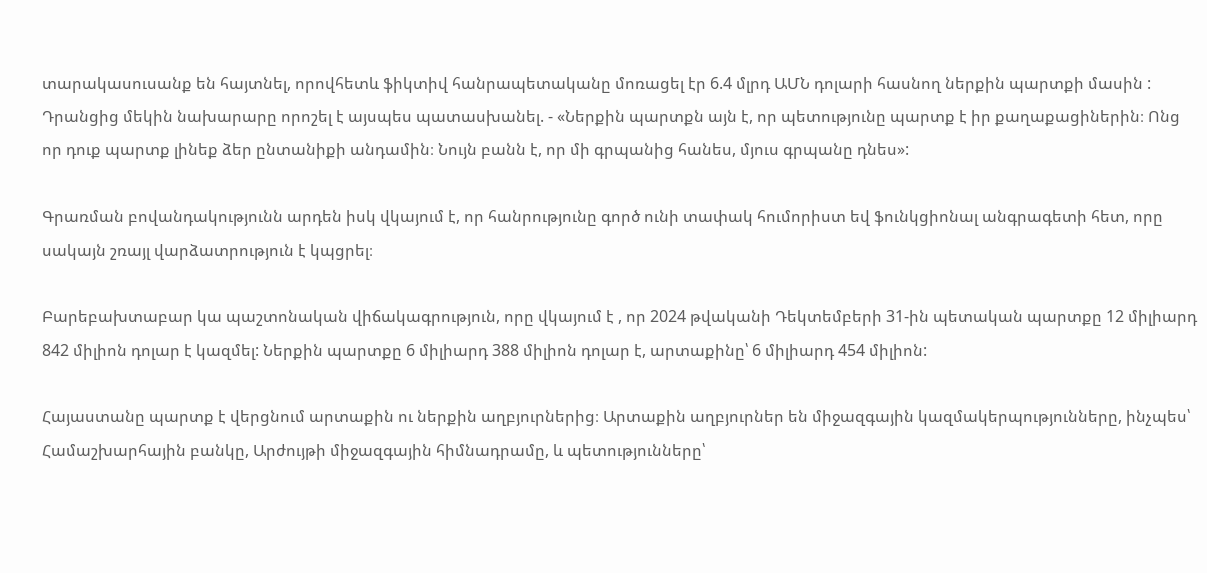տարակասուսանք են հայտնել, որովհետև ֆիկտիվ հանրապետականը մոռացել էր 6.4 մլրդ ԱՄՆ դոլարի հասնող ներքին պարտքի մասին : Դրանցից մեկին նախարարը որոշել է այսպես պատասխանել. - «Ներքին պարտքն այն է, որ պետությունը պարտք է իր քաղաքացիներին։ Ոնց որ դուք պարտք լինեք ձեր ընտանիքի անդամին։ Նույն բանն է, որ մի գրպանից հանես, մյուս գրպանը դնես»:

Գրառման բովանդակությունն արդեն իսկ վկայում է, որ հանրությունը գործ ունի տափակ հումորիստ եվ ֆունկցիոնալ անգրագետի հետ, որը սակայն շռայլ վարձատրություն է կպցրել։

Բարեբախտաբար կա պաշտոնական վիճակագրություն, որը վկայում է , որ 2024 թվականի Դեկտեմբերի 31-ին պետական պարտքը 12 միլիարդ 842 միլիոն դոլար է կազմել: Ներքին պարտքը 6 միլիարդ 388 միլիոն դոլար է, արտաքինը՝ 6 միլիարդ 454 միլիոն:

Հայաստանը պարտք է վերցնում արտաքին ու ներքին աղբյուրներից։ Արտաքին աղբյուրներ են միջազգային կազմակերպությունները, ինչպես՝ Համաշխարհային բանկը, Արժույթի միջազգային հիմնադրամը, և պետությունները՝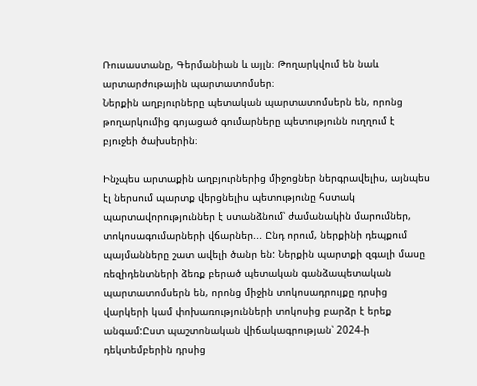Ռուսաստանը, Գերմանիան և այլն։ Թողարկվում են նաև արտարժութային պարտատոմսեր։
Ներքին աղբյուրները պետական պարտատոմսերն են, որոնց թողարկումից գոյացած գումարները պետությունն ուղղում է բյուջեի ծախսերին։

Ինչպես արտաքին աղբյուրներից միջոցներ ներգրավելիս, այնպես էլ ներսում պարտք վերցնելիս պետությունը հստակ պարտավորություններ է ստանձնում՝ ժամանակին մարումներ, տոկոսագումարների վճարներ... Ընդ որում, ներքինի դեպքում պայմանները շատ ավելի ծանր են: Ներքին պարտքի զգալի մասը ռեզիդենտների ձեռք բերած պետական գանձապետական պարտատոմսերն են, որոնց միջին տոկոսադրույքը դրսից վարկերի կամ փոխառությունների տոկոսից բարձր է երեք անգամ:Ըստ պաշտոնական վիճակագրության՝ 2024-ի դեկտեմբերին դրսից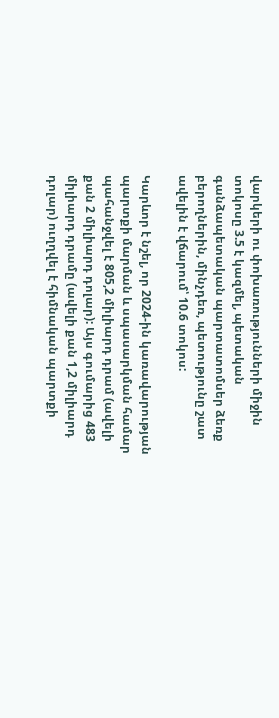վարկերի ու փոխառությունների միջին տոկոսը 3.5 է կազմել, պետական գանձապետական պարտատոմսեր ձեռք բերողներին, մինչդեռ, պետությունը շատ ավելին է վճարում՝ 10.6 տոկոս:

Կարևոր է նշել, որ 2024-ին կառավարության պարտքի մարման և սպասարկման համար պահանջվել է 805,2 միլիարդ դրամ (ավելի քան 2 միլիարդ դոլար): Այս գումարից 483 միլիարդ դրամը (ավելի քան 1,2 միլիարդ դոլար) ուղղվել է հիմնական պարտքի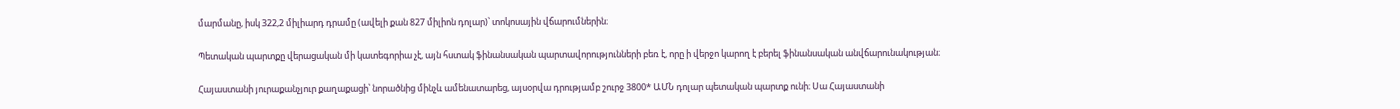մարմանը, իսկ 322,2 միլիարդ դրամը (ավելի քան 827 միլիոն դոլար)՝ տոկոսային վճարումներին։

Պետական պարտքը վերացական մի կատեգորիա չէ, այն հստակ ֆինանսական պարտավորությունների բեռ է, որը ի վերջո կարող է բերել ֆինանսական անվճարունակության։

Հայաստանի յուրաքանչյուր քաղաքացի՝ նորածնից մինչև ամենատարեց, այսօրվա դրությամբ շուրջ 3800* ԱՄՆ դոլար պետական պարտք ունի։ Սա Հայաստանի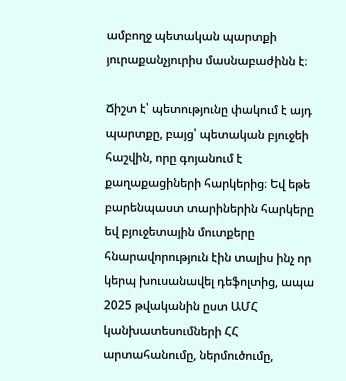ամբողջ պետական պարտքի յուրաքանչյուրիս մասնաբաժինն է։

Ճիշտ է՝ պետությունը փակում է այդ պարտքը, բայց՝ պետական բյուջեի հաշվին, որը գոյանում է քաղաքացիների հարկերից։ Եվ եթե բարենպաստ տարիներին հարկերը եվ բյուջետային մուտքերը հնարավորություն էին տալիս ինչ որ կերպ խուսանավել դեֆոլտից, ապա 2025 թվականին ըստ ԱՄՀ կանխատեսումների ՀՀ արտահանումը, ներմուծումը,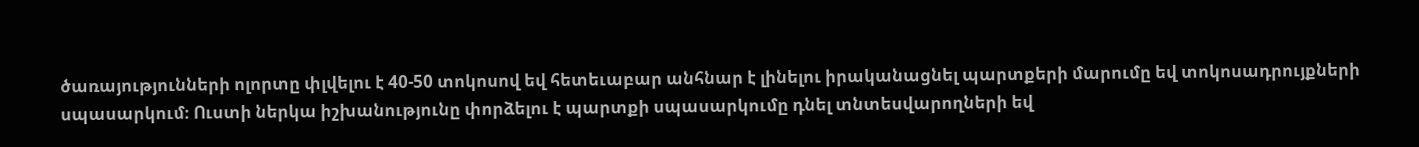ծառայությունների ոլորտը փլվելու է 40-50 տոկոսով եվ հետեւաբար անհնար է լինելու իրականացնել պարտքերի մարումը եվ տոկոսադրույքների սպասարկում։ Ուստի ներկա իշխանությունը փորձելու է պարտքի սպասարկումը դնել տնտեսվարողների եվ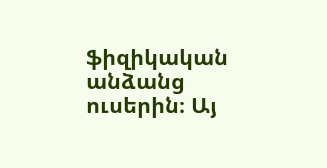ֆիզիկական անձանց ուսերին։ Այ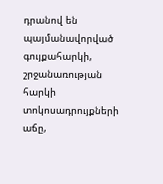դրանով են պայմանավորված գույքահարկի, շրջանառության հարկի տոկոսադրույքների աճը,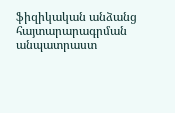ֆիզիկական անձանց հայտարարագրման անպատրաստ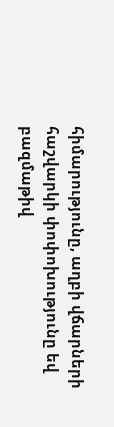հիմարությունը, աղբի վճարների հաշվարկի փոփոխությունը եվ բազմաթիվ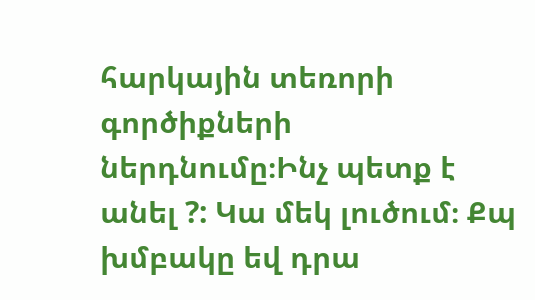հարկային տեռորի գործիքների ներդնումը։Ինչ պետք է անել ?: Կա մեկ լուծում։ Քպ խմբակը եվ դրա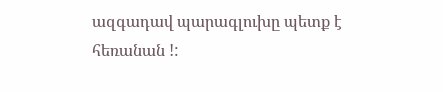ազգադավ պարագլուխը պետք է հեռանան !: